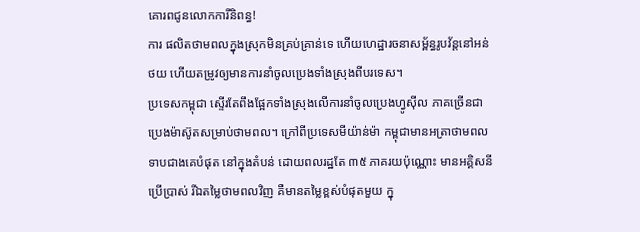គោរពជូនលោកការីនិពន្ធ!
ការ ផលិតថាមពលក្នុងស្រុកមិនគ្រប់គ្រាន់ទេ ហើយហេដ្ឋារចនាសម្ព័ន្ធរូបវ័ន្តនៅអន់ថយ ហើយតម្រូវឲ្យមានការនាំចូលប្រេងទាំងស្រុងពីបរទេស។
ប្រទេសកម្ពុជា ស្ទើរតែពឹងផ្អែកទាំងស្រុងលើការនាំចូលប្រេងហ្វូស៊ីល ភាគច្រើនជាប្រេងម៉ាស៊ូតសម្រាប់ថាមពល។ ក្រៅពីប្រទេសមីយ៉ាន់ម៉ា កម្ពុជាមានអត្រាថាមពលទាបជាងគេបំផុត នៅក្នុងតំបន់ ដោយពលរដ្ឋតែ ៣៥ ភាគរយប៉ុណ្ណោះ មានអគ្គិសនីប្រើប្រាស់ រីឯតម្លៃថាមពលវិញ គឺមានតម្លៃខ្ពស់បំផុតមួយ ក្នុ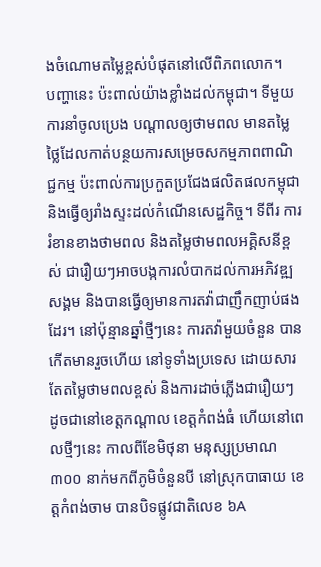ងចំណោមតម្លៃខ្ពស់បំផុតនៅលើពិភពលោក។
បញ្ហានេះ ប៉ះពាល់យ៉ាងខ្លាំងដល់កម្ពុជា។ ទីមួយ ការនាំចូលប្រេង បណ្តាលឲ្យថាមពល មានតម្លៃថ្លៃដែលកាត់បន្ថយការសម្រេចសកម្មភាពពាណិជ្ជកម្ម ប៉ះពាល់ការប្រកួតប្រជែងផលិតផលកម្ពុជា និងធ្វើឲ្យរាំងស្ទះដល់កំណើនសេដ្ឋកិច្ច។ ទីពីរ ការរំខានខាងថាមពល និងតម្លៃថាមពលអគ្គិសនីខ្ពស់ ជារឿយៗអាចបង្កការលំបាកដល់ការអភិវឌ្ឍសង្គម និងបានធ្វើឲ្យមានការតវ៉ាជាញឹកញាប់ផងដែរ។ នៅប៉ុន្មានឆ្នាំថ្មីៗនេះ ការតវ៉ាមួយចំនួន បានកើតមានរួចហើយ នៅទូទាំងប្រទេស ដោយសារតែតម្លៃថាមពលខ្ពស់ និងការដាច់ភ្លើងជារឿយៗ ដូចជានៅខេត្តកណ្តាល ខេត្តកំពង់ធំ ហើយនៅពេលថ្មីៗនេះ កាលពីខែមិថុនា មនុស្សប្រមាណ ៣០០ នាក់មកពីភូមិចំនួនបី នៅស្រុកបាធាយ ខេត្តកំពង់ចាម បានបិទផ្លូវជាតិលេខ ៦A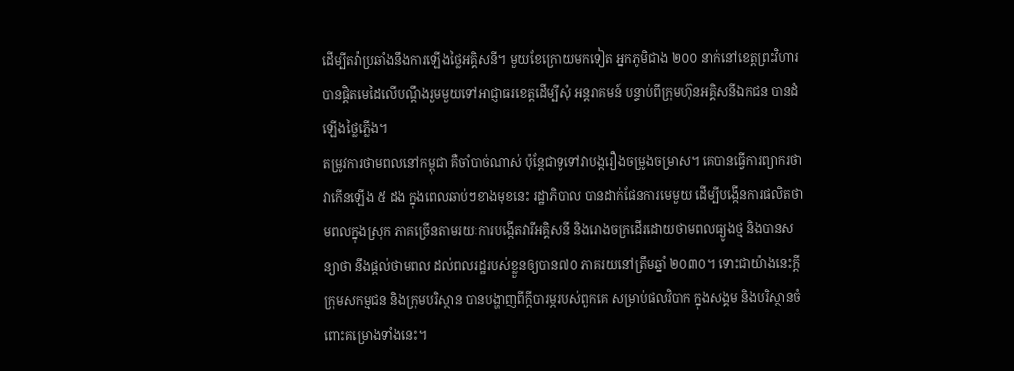ដើម្បីតវ៉ាប្រឆាំងនឹងការឡើងថ្លៃអគ្គិសនី។ មួយខែក្រោយមកទៀត អ្នកភូមិជាង ២០០ នាក់នៅខេត្តព្រះវិហារ បានផ្តិតមេដៃលើបណ្តឹងរួមមួយទៅអាជ្ញាធរខេត្តដើម្បីសុំ អន្តរាគមន៍ បន្ទាប់ពីក្រុមហ៊ុនអគ្គិសនីឯកជន បានដំឡើងថ្លៃភ្លើង។
តម្រូវការថាមពលនៅកម្ពុជា គឺចាំបាច់ណាស់ ប៉ុន្តែជាទូទៅវាបង្ករឿងចម្រូងចម្រាស។ គេបានធ្វើការព្យាករថា វាកើនឡើង ៥ ដង ក្នុងពេលឆាប់ៗខាងមុខនេះ រដ្ឋាភិបាល បានដាក់ផែនការមេមួយ ដើម្បីបង្កើនការផលិតថាមពលក្នុងស្រុក ភាគច្រើនតាមរយៈការបង្កើតវារីអគ្គិសនី និងរោងចក្រដើរដោយថាមពលធ្យូងថ្ម និងបានសន្យាថា នឹងផ្តល់ថាមពល ដល់ពលរដ្ឋរបស់ខ្លួនឲ្យបាន៧០ ភាគរយនៅត្រឹមឆ្នាំ ២០៣០។ ទោះជាយ៉ាងនេះក្តី ក្រុមសកម្មជន និងក្រុមបរិស្ថាន បានបង្ហាញពីក្តីបារម្ភរបស់ពួកគេ សម្រាប់ផលវិបាក ក្នុងសង្គម និងបរិស្ថានចំពោះគម្រោងទាំងនេះ។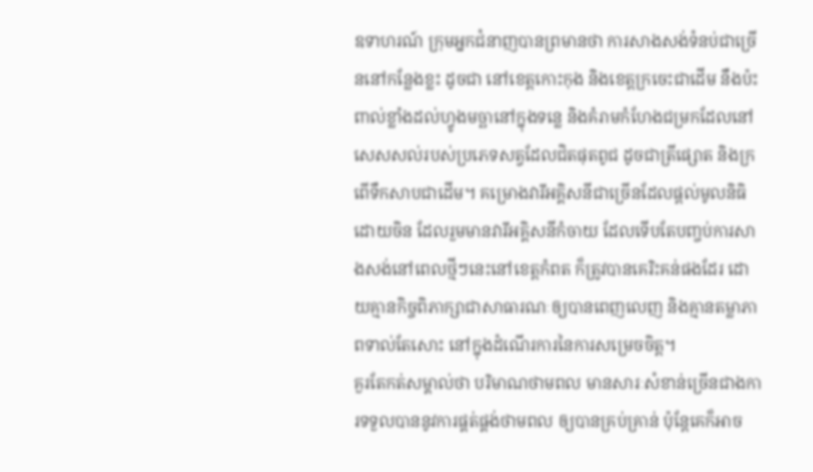ឧទាហរណ៍ ក្រុមអ្នកជំនាញបានព្រមានថា ការសាងសង់ទំនប់ជាច្រើននៅកន្លែងខ្លះ ដូចជា នៅខេត្តកោះកុង និងខេត្តក្រចេះជាដើម នឹងប៉ះពាល់ខ្លាំងដល់ហ្វូងមច្ឆានៅក្នុងទន្លេ និងគំរាមកំហែងជម្រកដែលនៅសេសសល់របស់ប្រភេទសត្វដែលជិតផុតពូជ ដូចជាត្រីផ្សោត និងក្រពើទឹកសាបជាដើម។ គម្រោងវារីអគ្គិសនីជាច្រើនដែលផ្តល់មូលនិធិដោយចិន ដែលរួមមានវារីអគ្គិសនីកំចាយ ដែលទើបតែបញ្ចប់ការសាងសង់នៅពេលថ្មីៗនេះនៅខេត្តកំពត ក៏ត្រូវបានគេរិះគន់ផងដែរ ដោយគ្មានកិច្ចពិភាក្សាជាសាធារណៈឲ្យបានពេញលេញ និងគ្មានតម្លាភាពទាល់តែសោះ នៅក្នុងដំណើរការនៃការសម្រេចចិត្ត។
គួរតែកត់សម្គាល់ថា បរិមាណថាមពល មានសារៈសំខាន់ច្រើនជាងការទទួលបាននូវការផ្គត់ផ្គង់ថាមពល ឲ្យបានគ្រប់គ្រាន់ ប៉ុន្តែគេក៏អាច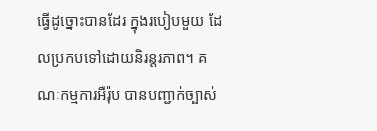ធ្វើដូច្នោះបានដែរ ក្នុងរបៀបមួយ ដែលប្រកបទៅដោយនិរន្តរភាព។ គណៈកម្មការអឺរ៉ុប បានបញ្ជាក់ច្បាស់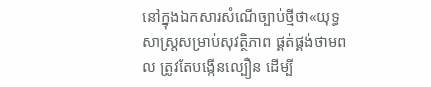នៅក្នុងឯកសារសំណើច្បាប់ថ្មីថា«យុទ្ធសាស្រ្តសម្រាប់សុវត្ថិភាព ផ្គត់ផ្គង់ថាមពល ត្រូវតែបង្កើនល្បឿន ដើម្បី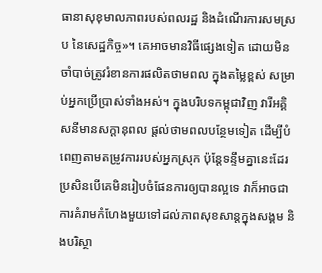ធានាសុខុមាលភាពរបស់ពលរដ្ឋ និងដំណើរការសមស្រប នៃសេដ្ឋកិច្ច»។ គេអាចមានវិធីផ្សេងទៀត ដោយមិនចាំបាច់ត្រូវរំខានការផលិតថាមពល ក្នុងតម្លៃខ្ពស់ សម្រាប់អ្នកប្រើប្រាស់ទាំងអស់។ ក្នុងបរិបទកម្ពុជាវិញ វារីអគ្គិសនីមានសក្តានុពល ផ្តល់ថាមពលបន្ថែមទៀត ដើម្បីបំពេញតាមតម្រូវការរបស់អ្នកស្រុក ប៉ុន្តែទន្ទឹមគ្នានេះដែរ ប្រសិនបើគេមិនរៀបចំផែនការឲ្យបានល្អទេ វាក៏អាចជាការគំរាមកំហែងមួយទៅដល់ភាពសុខសាន្តក្នុងសង្គម និងបរិស្ថា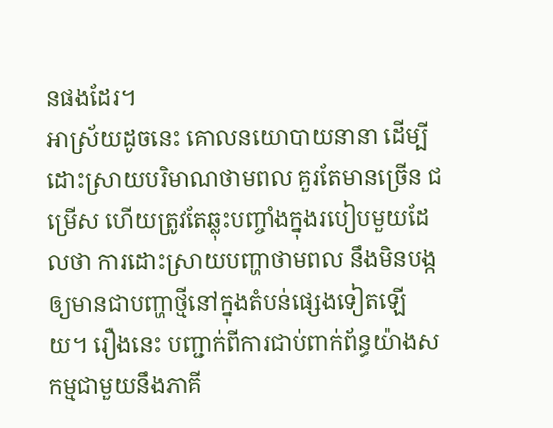នផងដែរ។
អាស្រ័យដូចនេះ គោលនយោបាយនានា ដើម្បីដោះស្រាយបរិមាណថាមពល គួរតែមានច្រើន ជម្រើស ហើយត្រូវតែឆ្លុះបញ្ចាំងក្នុងរបៀបមួយដែលថា ការដោះស្រាយបញ្ហាថាមពល នឹងមិនបង្កឲ្យមានជាបញ្ហាថ្មីនៅក្នុងតំបន់ផ្សេងទៀតឡើយ។ រឿងនេះ បញ្ជាក់ពីការជាប់ពាក់ព័ន្ធយ៉ាងសកម្មជាមួយនឹងភាគី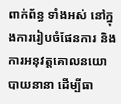ពាក់ព័ន្ធ ទាំងអស់ នៅក្នុងការរៀបចំផែនការ និងការអនុវត្តគោលនយោបាយនានា ដើម្បីធា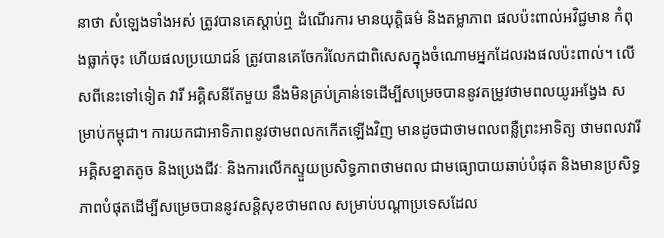នាថា សំឡេងទាំងអស់ ត្រូវបានគេស្តាប់ឮ ដំណើរការ មានយុត្តិធម៌ និងតម្លាភាព ផលប៉ះពាល់អវិជ្ជមាន កំពុងធ្លាក់ចុះ ហើយផលប្រយោជន៍ ត្រូវបានគេចែករំលែកជាពិសេសក្នុងចំណោមអ្នកដែលរងផលប៉ះពាល់។ លើសពីនេះទៅទៀត វារី អគ្គិសនីតែមួយ នឹងមិនគ្រប់គ្រាន់ទេដើម្បីសម្រេចបាននូវតម្រូវថាមពលយូរអង្វែង សម្រាប់កម្ពុជា។ ការយកជាអាទិភាពនូវថាមពលកកើតឡើងវិញ មានដូចជាថាមពលពន្លឺព្រះអាទិត្យ ថាមពលវារីអគ្គិសខ្នាតតូច និងប្រេងជីវៈ និងការលើកស្ទួយប្រសិទ្ធភាពថាមពល ជាមធ្យោបាយឆាប់បំផុត និងមានប្រសិទ្ធភាពបំផុតដើម្បីសម្រេចបាននូវសន្តិសុខថាមពល សម្រាប់បណ្តាប្រទេសដែល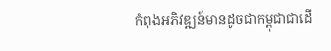កំពុងអភិវឌ្ឍន៍មានដូចជាកម្ពុជាជាដើ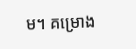ម។ គម្រោង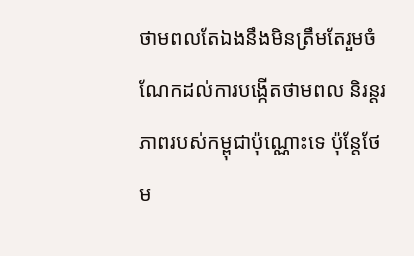ថាមពលតែឯងនឹងមិនត្រឹមតែរួមចំណែកដល់ការបង្កើតថាមពល និរន្តរភាពរបស់កម្ពុជាប៉ុណ្ណោះទេ ប៉ុន្តែថែម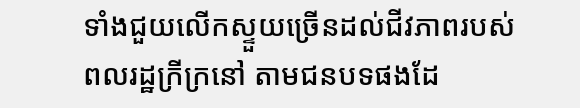ទាំងជួយលើកស្ទួយច្រើនដល់ជីវភាពរបស់ពលរដ្ឋក្រីក្រនៅ តាមជនបទផងដែ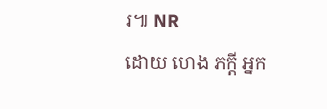រ៕ NR
ដោយ ហេង ភក្តី អ្នក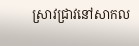ស្រាវជ្រាវនៅសាកល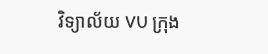វិទ្យាល័យ VU ក្រុង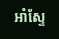អាំស្ទែ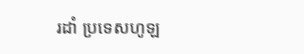រដាំ ប្រទេសហូឡ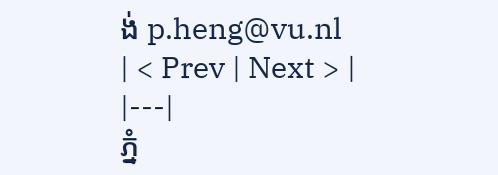ង់ p.heng@vu.nl
| < Prev | Next > |
|---|
ភ្នំ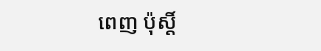ពេញ ប៉ុស្តិ៍